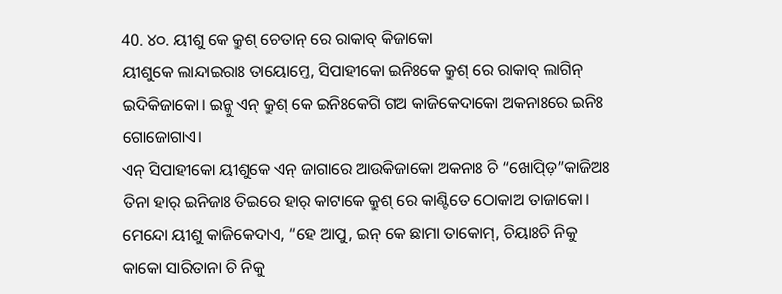40. ୪୦. ୟୀଶୁ କେ କ୍ରୁଶ୍ ଚେତାନ୍ ରେ ରାକାବ୍ କିଜାକୋ
ୟୀଶୁକେ ଲାନ୍ଦାଇରାଃ ତାୟୋମ୍ତେ, ସିପାହୀକୋ ଇନିଃକେ କ୍ରୁଶ୍ ରେ ରାକାବ୍ ଲାଗିନ୍ ଇଦିକିଜାକୋ। ଇନ୍କୁ ଏନ୍ କ୍ରୁଶ୍ କେ ଇନିଃକେଗି ଗଅ କାଜିକେଦାକୋ ଅକନାଃରେ ଇନିଃ ଗୋଜୋଗାଏ।
ଏନ୍ ସିପାହୀକୋ ୟୀଶୁକେ ଏନ୍ ଜାଗାରେ ଆଉକିଜାକୋ ଅକନାଃ ଚି “ଖୋପ୍ଡ଼ି”କାଜିଅଃ ତିନା ହାର୍ ଇନିଜାଃ ତିଇରେ ହାର୍ କାଟାକେ କ୍ରୁଶ୍ ରେ କାଣ୍ଟିତେ ଠୋକାଅ ତାଜାକୋ। ମେନ୍ଦୋ ୟୀଶୁ କାଜିକେଦାଏ, “ହେ ଆପୁ, ଇନ୍ କେ ଛାମା ତାକୋମ୍, ଚିୟାଃଚି ନିକୁ କାକୋ ସାରିତାନା ଚି ନିକୁ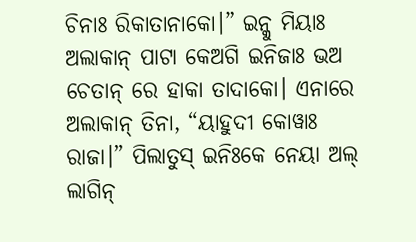ଚିନାଃ ରିକାତାନାକୋ।” ଇନ୍କୁ ମିୟାଃ ଅଲାକାନ୍ ପାଟା କେଅଗି ଇନିଜାଃ ଭଅ ଚେତାନ୍ ରେ ହାକା ତାଦାକୋ। ଏନାରେ ଅଲାକାନ୍ ତିନା, “ୟାହୁଦୀ କୋୱାଃ ରାଜା।” ପିଲାତୁସ୍ ଇନିଃକେ ନେୟା ଅଲ୍ ଲାଗିନ୍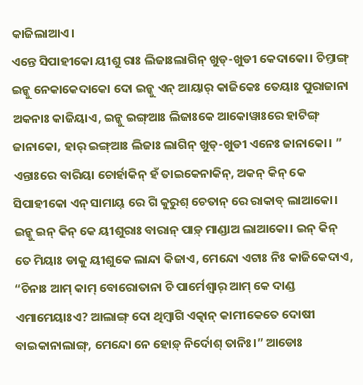କାଜିଲାଆଏ।
ଏନ୍ତେ ସିପାହୀକୋ ୟୀଶୁ ରାଃ ଲିଜାଃଲାଗିନ୍ ଖୁଡ୍-ଖୁଡୀ କେଦାକୋ। ଚିମ୍ତାଙ୍ଗ୍ ଇନ୍କୁ ନେକାକେଦାକୋ ଦୋ ଇନ୍କୁ ଏନ୍ ଆୟାର୍ କାଜିକେଃ ତେୟାଃ ପୁରାଜାନା ଅକନାଃ କାଜିୟାଏ, ଇନ୍କୁ ଇଙ୍ଗ୍ଆଃ ଲିଜାଃକେ ଆକୋୱାଃରେ ହାଟିଙ୍ଗ୍ ଜାନାକୋ, ହାର୍ ଇଙ୍ଗ୍ଆଃ ଲିଜାଃ ଲାଗିନ୍ ଖୁଡ୍-ଖୁଡୀ ଏନେଃ ଜାନାକୋ। ”
ଏନ୍ତାଃରେ ବାରିୟା ଚୋର୍ହାକିନ୍ ହଁ ତାଇକେନାକିନ୍, ଅକନ୍ କିନ୍ କେ ସିପାହୀକୋ ଏନ୍ ସାମାୟ୍ ରେ ଗି କୁରୁଶ୍ ଚେତାନ୍ ରେ ରାକାବ୍ ଲାଆକୋ। ଇନ୍କୁ ଇନ୍ କିନ୍ କେ ୟୀଶୁରାଃ ବାରାନ୍ ପାଡ଼୍ ମାଣ୍ଡାଅ ଲାଆକୋ। ଇନ୍ କିନ୍ ତେ ମିୟାଃ ଡାକୁ ୟୀଶୁକେ ଲାନ୍ଦା କିଜାଏ, ମେନ୍ଦୋ ଏଟାଃ ନିଃ କାଜିକେଦାଏ, “ଚିନାଃ ଆମ୍ କାମ୍ ବୋରୋତାନା ଚି ପାର୍ମେଶ୍ଵାର୍ ଆମ୍ କେ ଦାଣ୍ଡ ଏମାମେୟାଃଏ? ଆଲାଙ୍ଗ୍ ଦୋ ଥିମ୍ବାଗି ଏତ୍କାନ୍ କାମୀକେତେ ଦୋଷୀ ବାଇକାନାଲାଙ୍ଗ୍, ମେନ୍ଦୋ ନେ ହୋଡ଼୍ ନିର୍ଦୋଶ୍ ତାନିଃ।” ଆଡୋଃ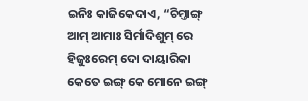ଇନିଃ କାଜିକେଦାଏ, “ଚିମ୍ତାଙ୍ଗ୍ ଆମ୍ ଆମାଃ ସିର୍ମାଦିଶୁମ୍ ରେ ହିଜୁଃରେମ୍ ଦୋ ଦାୟାରିକା କେତେ ଇଙ୍ଗ୍ କେ ମୋନେ ଇଙ୍ଗ୍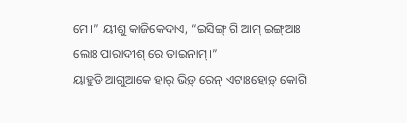ମେ।” ୟୀଶୁ କାଜିକେଦାଏ, “ଇସିଙ୍ଗ୍ ଗି ଆମ୍ ଇଙ୍ଗ୍ଆଃ ଲୋଃ ପାରାଦୀଶ୍ ରେ ତାଇନାମ୍।”
ୟାହୁଡି ଆଗୁଆକେ ହାର୍ ଭିଡ଼୍ ରେନ୍ ଏଟାଃହୋଡ଼୍ କୋଗି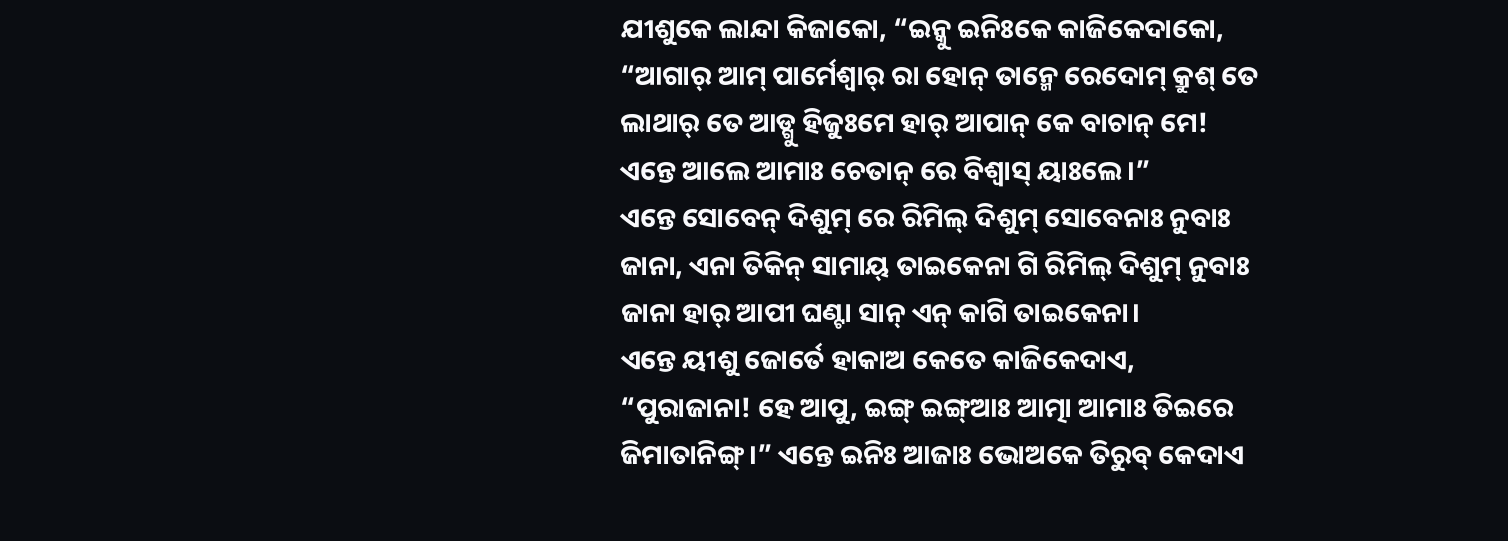ଯୀଶୁକେ ଲାନ୍ଦା କିଜାକୋ, “ଇନ୍କୁ ଇନିଃକେ କାଜିକେଦାକୋ, “ଆଗାର୍ ଆମ୍ ପାର୍ମେଶ୍ଵାର୍ ରା ହୋନ୍ ତାନ୍ମେ ରେଦୋମ୍ କ୍ରୁଶ୍ ତେ ଲାଥାର୍ ତେ ଆଡ୍ଗୁ ହିଜୁଃମେ ହାର୍ ଆପାନ୍ କେ ବାଚାନ୍ ମେ! ଏନ୍ତେ ଆଲେ ଆମାଃ ଚେତାନ୍ ରେ ବିଶ୍ଵାସ୍ ୟାଃଲେ।”
ଏନ୍ତେ ସୋବେନ୍ ଦିଶୁମ୍ ରେ ରିମିଲ୍ ଦିଶୁମ୍ ସୋବେନାଃ ନୁବାଃ ଜାନା, ଏନା ତିକିନ୍ ସାମାୟ୍ ତାଇକେନା ଗି ରିମିଲ୍ ଦିଶୁମ୍ ନୁବାଃ ଜାନା ହାର୍ ଆପୀ ଘଣ୍ଟା ସାନ୍ ଏନ୍ କାଗି ତାଇକେନା।
ଏନ୍ତେ ୟୀଶୁ ଜୋର୍ତେ ହାକାଅ କେତେ କାଜିକେଦାଏ, “ପୁରାଜାନା! ହେ ଆପୁ, ଇଙ୍ଗ୍ ଇଙ୍ଗ୍ଆଃ ଆତ୍ମା ଆମାଃ ତିଇରେ ଜିମାତାନିଙ୍ଗ୍।” ଏନ୍ତେ ଇନିଃ ଆଜାଃ ଭୋଅକେ ତିରୁବ୍ କେଦାଏ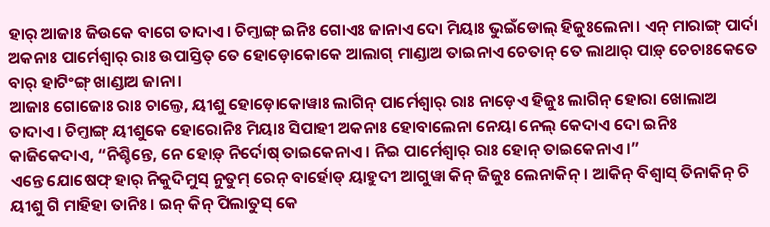ହାର୍ ଆଜାଃ ଜିଉକେ ବାଗେ ତାଦାଏ। ଚିମ୍ତାଙ୍ଗ୍ ଇନିଃ ଗୋଏଃ ଜାନାଏ ଦୋ ମିୟାଃ ଭୁଇଁଡୋଲ୍ ହିଜୁଃଲେନା। ଏନ୍ ମାରାଙ୍ଗ୍ ପାର୍ଦା ଅକନାଃ ପାର୍ମେଶ୍ଵାର୍ ରାଃ ଉପାସ୍ତିତ୍ ତେ ହୋଡ଼ୋକୋକେ ଆଲାଗ୍ ମାଣ୍ଡାଅ ତାଇନାଏ ଚେତାନ୍ ତେ ଲାଥାର୍ ପାଡ଼୍ ଚେଚାଃକେତେ ବାର୍ ହାଟିଂଙ୍ଗ୍ ଖାଣ୍ଡାଅ ଜାନା।
ଆଜାଃ ଗୋଜୋଃ ରାଃ ଚାଲ୍ତେ, ୟୀଶୁ ହୋଡ଼ୋକୋୱାଃ ଲାଗିନ୍ ପାର୍ମେଶ୍ଵାର୍ ରାଃ ନାଡ଼େଏ ହିଜୁଃ ଲାଗିନ୍ ହୋରା ଖୋଲାଅ ତାଦାଏ। ଚିମ୍ତାଙ୍ଗ୍ ୟୀଶୁକେ ହୋରୋନିଃ ମିୟାଃ ସିପାହୀ ଅକନାଃ ହୋବାଲେନା ନେୟା ନେଲ୍ କେଦାଏ ଦୋ ଇନିଃ କାଜିକେଦାଏ, “ନିଶ୍ଚିନ୍ତେ, ନେ ହୋଡ଼୍ ନିର୍ଦୋଷ୍ ତାଇକେନାଏ। ନିଇ ପାର୍ମେଶ୍ଵାର୍ ରାଃ ହୋନ୍ ତାଇକେନାଏ।”
ଏନ୍ତେ ଯୋଷେଫ୍ ହାର୍ ନିକୁଦିମୁସ୍ ନୁତୁମ୍ ରେନ୍ ବାର୍ହୋଡ୍ ୟାହୁଦୀ ଆଗୁୱା କିନ୍ ଜିଜୁଃ ଲେନାକିନ୍। ଆକିନ୍ ବିଶ୍ଵାସ୍ ତିନାକିନ୍ ଚି ୟୀଶୁ ଗି ମାହିହା ତାନିଃ। ଇନ୍ କିନ୍ ପିଲାତୁସ୍ କେ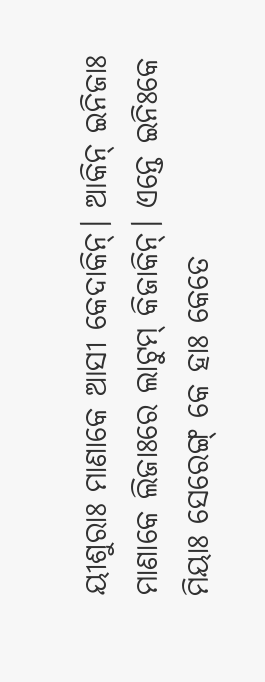ୟୀଶୁରାଃ ମାଣାକେ ଆସୀ କେଦାକିନ୍। ଆକିନ୍ ଇନିଜାଃ ମାଣାକେ ଲିଜାଃରେ ଲାଟୁମ୍ କିଜାକିନ୍। ଏନ୍ତେ ଇନିଃକେ ମିୟାଃ ସେରେଙ୍ଗ୍ କେ ହାଃ କେତେ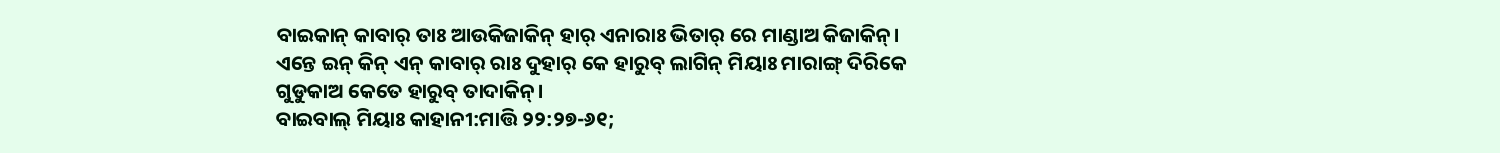ବାଇକାନ୍ କାବାର୍ ତାଃ ଆଉକିଜାକିନ୍ ହାର୍ ଏନାରାଃ ଭିତାର୍ ରେ ମାଣ୍ଡାଅ କିଜାକିନ୍। ଏନ୍ତେ ଇନ୍ କିନ୍ ଏନ୍ କାବାର୍ ରାଃ ଦୁହାର୍ କେ ହାରୁବ୍ ଲାଗିନ୍ ମିୟାଃ ମାରାଙ୍ଗ୍ ଦିରିକେ ଗୁଡୁକାଅ କେତେ ହାରୁବ୍ ତାଦାକିନ୍।
ବାଇବାଲ୍ ମିୟାଃ କାହାନୀ:ମାତ୍ତି ୨୨:୨୭-୬୧;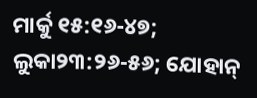ମାର୍କୁ ୧୫:୧୬-୪୭; ଲୁକା୨୩:୨୬-୫୬; ଯୋହାନ୍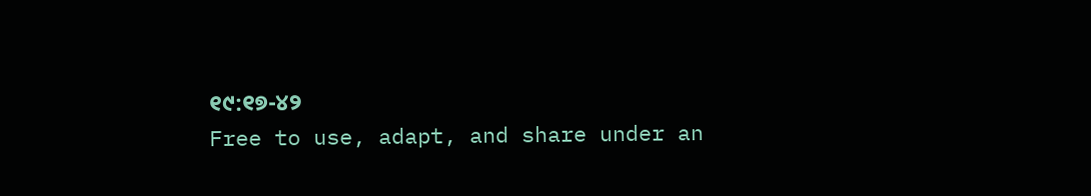୧୯:୧୭-୪୨
Free to use, adapt, and share under an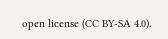open license (CC BY-SA 4.0).